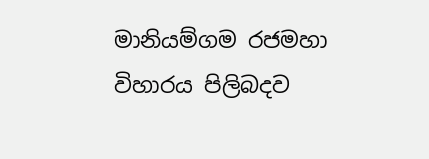මානියම්ගම රජමහා විහාරය පිලිබදව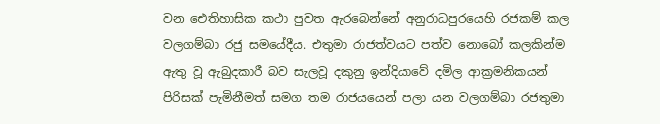වන ඓතිහාසික කථා පුවත ඇරබෙන්නේ අනුරාධපුරයෙහි රජකම් කල වලගම්බා රජු සමයේදීය. එතුමා රාජත්වයට පත්ව නොබෝ කලකින්ම ඇතු වූ ඇබුදකාරී බව සැලවූ දකුනු ඉන්දියාවේ දමිල ආක්‍රමනිකයන් පිරිසක් පැමිනීමත් සමග තම රාජයයෙන් පලා යන වලගම්බා රජතුමා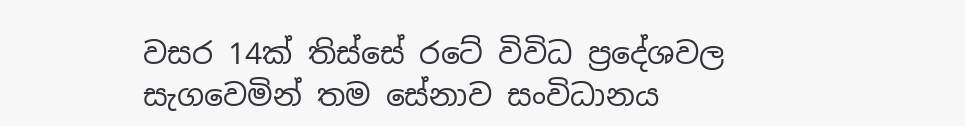වසර 14ක් තිස්සේ රටේ විවිධ ප්‍රදේශවල සැගවෙමින් තම සේනාව සංවිධානය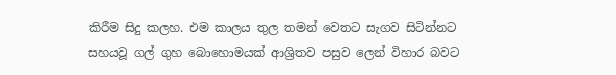කිරීම සිදු කලහ. එම කාලය තුල තමන් වෙතට සැගව සිටින්නට සහයවූ ගල් ගුහ බොහොමයක් ආශ්‍රිතව පසුව ලෙන් විහාර බවට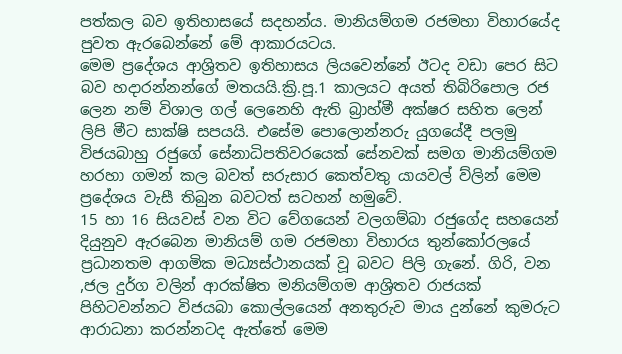පත්කල බව ඉතිහාසයේ සදහන්ය. මානියම්ගම රජමහා විහාරයේද පුවත ඇරබෙන්නේ මේ ආකාරයටය.
මෙම ප්‍රදේශය ආශ්‍රිතව ඉතිහාසය ලියවෙන්නේ ඊටද වඩා පෙර සිට බව හදාරන්නන්ගේ මතයයි.ක්‍රි.පූ.1 කාලයට අයත් තිබිරිපොල රජ ලෙන නම් විශාල ගල් ලෙනෙහි ඇති බ්‍රාහ්මී අක්ෂර සහිත ලෙන් ලිපි මීට සාක්ෂි සපයයි. එසේම පොලොන්නරු යුගයේදී පලමු විජයබාහු රජුගේ සේනාධිපතිවරයෙක් සේනවක් සමග මානියම්ගම හරහා ගමන් කල බවත් සරුසාර කෙත්වතු යායවල් ව්ලින් මෙම ප්‍රදේශය වැසී තිබුන බවටත් සටහන් හමුවේ.
15 හා 16 සියවස් වන විට වේගයෙන් වලගම්බා රජුගේද සහයෙන් දියුනුව ඇරබෙන මානියම් ගම රජමහා විහාරය තුන්කෝරලයේ ප්‍රධානතම ආගමික මධ්‍යස්ථානයක් වූ බවට පිලි ගැනේ. ගිරි, වන ,ජල දුර්ග වලින් ආරක්ෂිත මනියම්ගම ආශ්‍රිතව රාජයක් පිහිටවන්නට විජයබා කොල්ලයෙන් අනතුරුව මාය දුන්නේ කුමරුට ආරාධනා කරන්නටද ඇත්තේ මෙම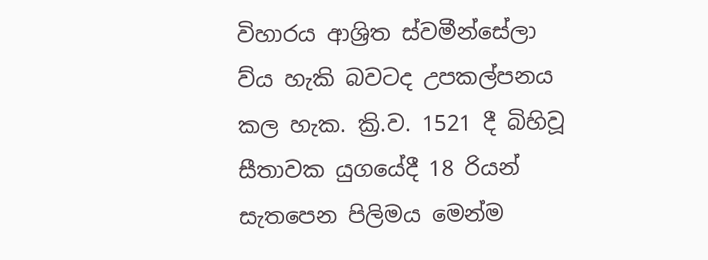විහාරය ආශ්‍රිත ස්වමීන්සේලා ව්ය හැකි බවටද උපකල්පනය කල හැක. ක්‍රි.ව. 1521 දී බිහිවූ සීතාවක යුගයේදී 18 රියන් සැතපෙන පිලිමය මෙන්ම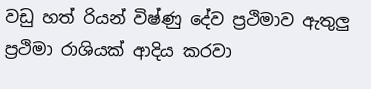වඩු හත් රියන් විෂ්ණු දේව ප්‍රථිමාව ඇතුලු ප්‍රථිමා රාශියක් ආදිය කරවා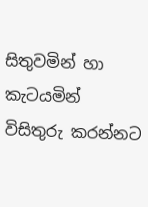සිතුවමින් හා කැටයමින් විසිතුරු කරන්නට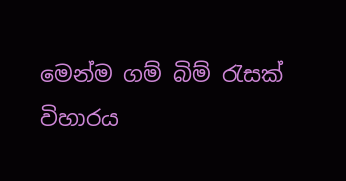මෙන්ම ගම් බිම් ‍රැසක් විහාරය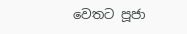වෙතට පූජා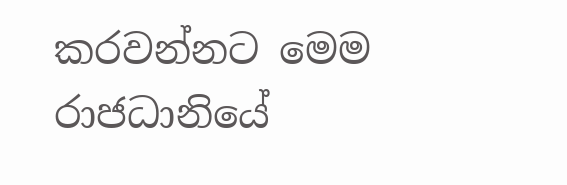කරවන්නට මෙම රාජධානියේ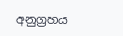අනුග්‍රහය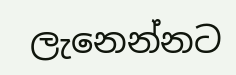ලැනෙන්නට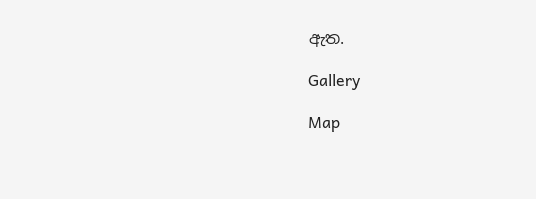ඇත.

Gallery

Map